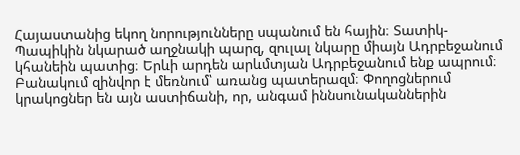Հայաստանից եկող նորությունները սպանում են հային։ Տատիկ-Պապիկին նկարած աղջնակի պարզ, զուլալ նկարը միայն Ադրբեջանում կհանեին պատից։ Երևի արդեն արևմտյան Ադրբեջանում ենք ապրում։ Բանակում զինվոր է մեռնում՝ առանց պատերազմ։ Փողոցներում կրակոցներ են այն աստիճանի, որ, անգամ իննսունականներին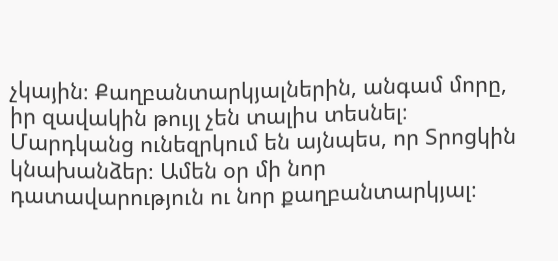չկային։ Քաղբանտարկյալներին, անգամ մորը, իր զավակին թույլ չեն տալիս տեսնել։ Մարդկանց ունեզրկում են այնպես, որ Տրոցկին կնախանձեր։ Ամեն օր մի նոր դատավարություն ու նոր քաղբանտարկյալ։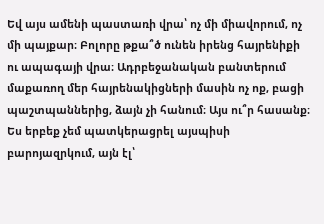Եվ այս ամենի պաստառի վրա՝ ոչ մի միավորում, ոչ մի պայքար։ Բոլորը թքա՞ծ ունեն իրենց հայրենիքի ու ապագայի վրա։ Ադրբեջանական բանտերում մաքառող մեր հայրենակիցների մասին ոչ ոք, բացի պաշտպաններից, ձայն չի հանում։ Այս ու՞ր հասանք։ Ես երբեք չեմ պատկերացրել այսպիսի բարոյազրկում, այն էլ՝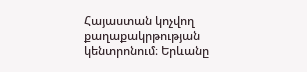Հայաստան կոչվող քաղաքակրթության կենտրոնում։ Երևանը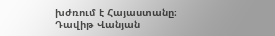խժռում է Հայաստանը։
Դավիթ Վանյան